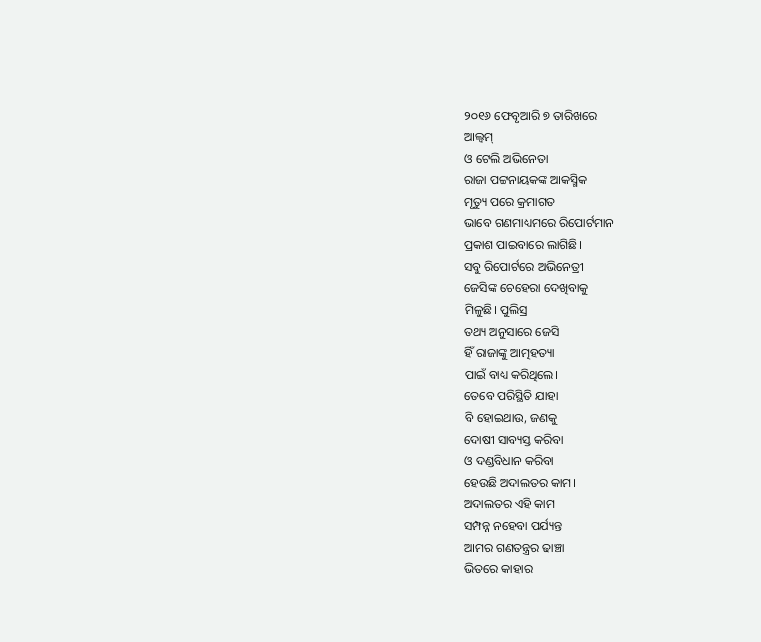୨୦୧୬ ଫେବୃଆରି ୭ ତାରିଖରେ
ଆଲ୍ବମ୍
ଓ ଟେଲି ଅଭିନେତା
ରାଜା ପଟ୍ଟନାୟକଙ୍କ ଆକସ୍ମିକ
ମୃତ୍ୟୁ ପରେ କ୍ରମାଗତ
ଭାବେ ଗଣମାଧ୍ୟମରେ ରିପୋର୍ଟମାନ
ପ୍ରକାଶ ପାଇବାରେ ଲାଗିଛି।
ସବୁ ରିପୋର୍ଟରେ ଅଭିନେତ୍ରୀ
ଜେସିଙ୍କ ଚେହେରା ଦେଖିବାକୁ
ମିଳୁଛି। ପୁଲିସ୍ର
ତଥ୍ୟ ଅନୁସାରେ ଜେସି
ହିଁ ରାଜାଙ୍କୁ ଆତ୍ମହତ୍ୟା
ପାଇଁ ବାଧ୍ୟ କରିଥିଲେ।
ତେବେ ପରିସ୍ଥିତି ଯାହା
ବି ହୋଇଥାଉ, ଜଣକୁ
ଦୋଷୀ ସାବ୍ୟସ୍ତ କରିବା
ଓ ଦଣ୍ଡବିଧାନ କରିବା
ହେଉଛି ଅଦାଲତର କାମ।
ଅଦାଲତର ଏହି କାମ
ସମ୍ପନ୍ନ ନହେବା ପର୍ଯ୍ୟନ୍ତ
ଆମର ଗଣତନ୍ତ୍ରର ଢାଞ୍ଚା
ଭିତରେ କାହାର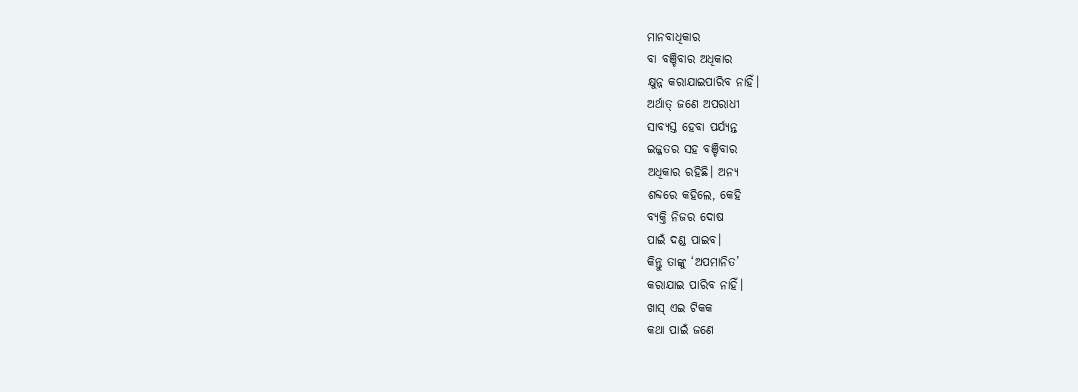ମାନବାଧିକାର
ବା ବଞ୍ଚିବାର ଅଧିକାର
କ୍ଷୁନ୍ନ କରାଯାଇପାରିବ ନାହିଁ।
ଅର୍ଥାତ୍ ଜଣେ ଅପରାଧୀ
ସାବ୍ୟସ୍ତ ହେବା ପର୍ଯ୍ୟନ୍ତ
ଇଜ୍ଜତର ସହ ବଞ୍ଚିବାର
ଅଧିକାର ରହିଛି। ଅନ୍ୟ
ଶବ୍ଦରେ କହିଲେ, କେହି
ବ୍ୟକ୍ତି ନିଜର ଦୋଷ
ପାଇଁ ଦଣ୍ଡ ପାଇବ।
କିନ୍ତୁ ତାଙ୍କୁ ‘ଅପମାନିତ’
କରାଯାଇ ପାରିବ ନାହିଁ।
ଖାସ୍ ଏଇ ଟିକକ
କଥା ପାଇଁ ଜଣେ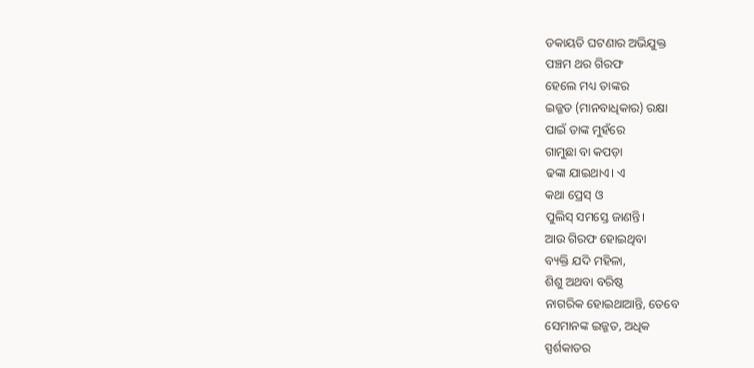ଡକାୟତି ଘଟଣାର ଅଭିଯୁକ୍ତ
ପଞ୍ଚମ ଥର ଗିରଫ
ହେଲେ ମଧ୍ୟ ତାଙ୍କର
ଇଜ୍ଜତ (ମାନବାଧିକାର) ରକ୍ଷା
ପାଇଁ ତାଙ୍କ ମୁହଁରେ
ଗାମୁଛା ବା କପଡ଼ା
ଢଙ୍କା ଯାଇଥାଏ। ଏ
କଥା ପ୍ରେସ୍ ଓ
ପୁଲିସ୍ ସମସ୍ତେ ଜାଣନ୍ତି।
ଆଉ ଗିରଫ ହୋଇଥିବା
ବ୍ୟକ୍ତି ଯଦି ମହିଳା,
ଶିଶୁ ଅଥବା ବରିଷ୍ଠ
ନାଗରିକ ହୋଇଥାଆନ୍ତି, ତେବେ
ସେମାନଙ୍କ ଇଜ୍ଜତ, ଅଧିକ
ସ୍ପର୍ଶକାତର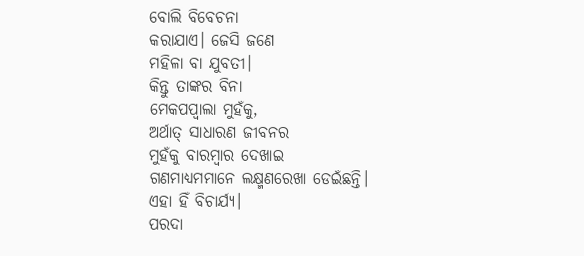ବୋଲି ବିବେଚନା
କରାଯାଏ। ଜେସି ଜଣେ
ମହିଳା ବା ଯୁବତୀ।
କିନ୍ତୁ ତାଙ୍କର ବିନା
ମେକପପ୍ବାଲା ମୁହଁକୁ,
ଅର୍ଥାତ୍ ସାଧାରଣ ଜୀବନର
ମୁହଁକୁ ବାରମ୍ବାର ଦେଖାଇ
ଗଣମାଧ୍ୟମମାନେ ଲକ୍ଷ୍ମଣରେଖା ଡେଇଁଛନ୍ତି।
ଏହା ହିଁ ବିଚାର୍ଯ୍ୟ।
ପରଦା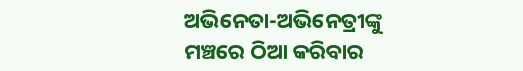ଅଭିନେତା-ଅଭିନେତ୍ରୀଙ୍କୁ
ମଞ୍ଚରେ ଠିଆ କରିବାର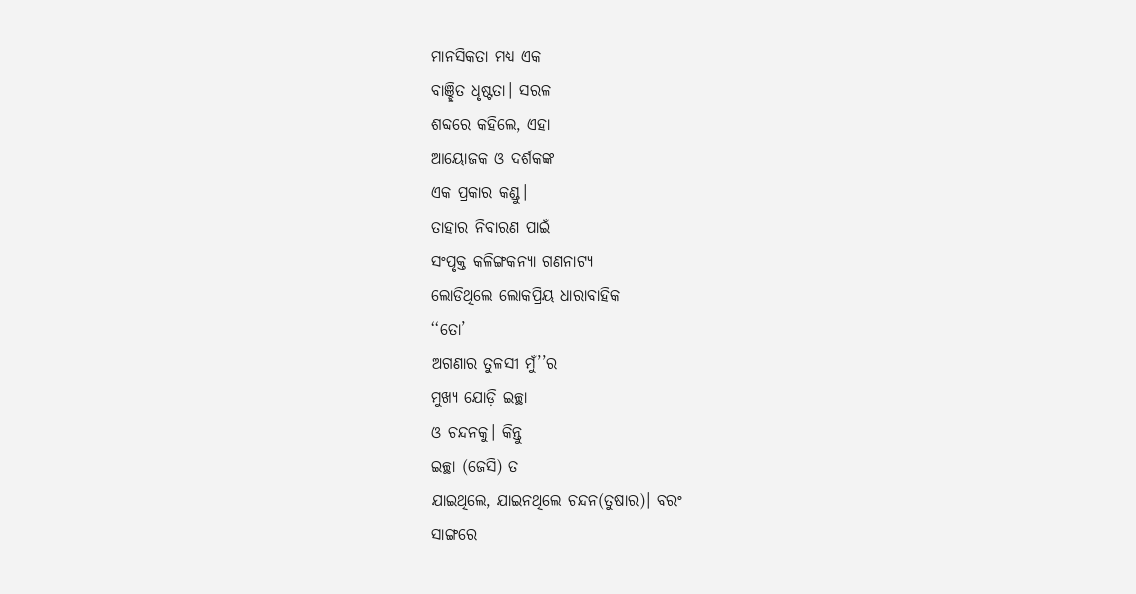ମାନସିକତା ମଧ୍ୟ ଏକ
ବାଞ୍ଛିତ ଧୃଷ୍ଟତା। ସରଳ
ଶବ୍ଦରେ କହିଲେ, ଏହା
ଆୟୋଜକ ଓ ଦର୍ଶକଙ୍କ
ଏକ ପ୍ରକାର କଣ୍ଡୁ।
ତାହାର ନିବାରଣ ପାଇଁ
ସଂପୃକ୍ତ କଳିଙ୍ଗକନ୍ୟା ଗଣନାଟ୍ୟ
ଲୋଡିଥିଲେ ଲୋକପ୍ରିୟ ଧାରାବାହିକ
‘‘ତୋ’
ଅଗଣାର ତୁଳସୀ ମୁଁ’’ର
ମୁଖ୍ୟ ଯୋଡ଼ି ଇଚ୍ଛା
ଓ ଚନ୍ଦନକୁ। କିନ୍ତୁ
ଇଚ୍ଛା (ଜେସି) ତ
ଯାଇଥିଲେ, ଯାଇନଥିଲେ ଚନ୍ଦନ(ତୁଷାର)। ବରଂ
ସାଙ୍ଗରେ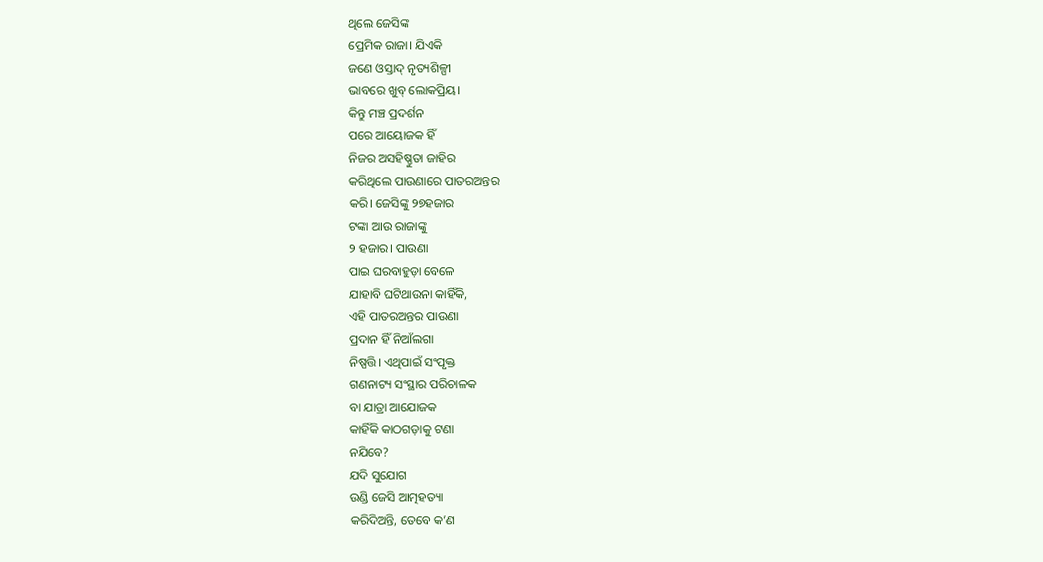ଥିଲେ ଜେସିଙ୍କ
ପ୍ରେମିକ ରାଜା। ଯିଏକି
ଜଣେ ଓସ୍ତାଦ୍ ନୃତ୍ୟଶିଳ୍ପୀ
ଭାବରେ ଖୁବ୍ ଲୋକପ୍ରିୟ।
କିନ୍ତୁ ମଞ୍ଚ ପ୍ରଦର୍ଶନ
ପରେ ଆୟୋଜକ ହିଁ
ନିଜର ଅସହିଷ୍ଣୁତା ଜାହିର
କରିଥିଲେ ପାଉଣାରେ ପାତରଅନ୍ତର
କରି। ଜେସିଙ୍କୁ ୨୭ହଜାର
ଟଙ୍କା ଆଉ ରାଜାଙ୍କୁ
୨ ହଜାର। ପାଉଣା
ପାଇ ଘରବାହୁଡ଼ା ବେଳେ
ଯାହାବି ଘଟିଥାଉନା କାହିଁକି,
ଏହି ପାତରଅନ୍ତର ପାଉଣା
ପ୍ରଦାନ ହିଁ ନିଆଁଲଗା
ନିଷ୍ପତ୍ତି। ଏଥିପାଇଁ ସଂପୃକ୍ତ
ଗଣନାଟ୍ୟ ସଂସ୍ଥାର ପରିଚାଳକ
ବା ଯାତ୍ରା ଆଯୋଜକ
କାହିଁକି କାଠଗଡ଼ାକୁ ଟଣା
ନଯିବେ?
ଯଦି ସୁଯୋଗ
ଉଣ୍ଡି ଜେସି ଆତ୍ମହତ୍ୟା
କରିଦିଅନ୍ତି, ତେବେ କ’ଣ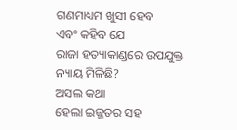ଗଣମାଧ୍ୟମ ଖୁସୀ ହେବ
ଏବଂ କହିବ ଯେ
ରାଜା ହତ୍ୟାକାଣ୍ଡରେ ଉପଯୁକ୍ତ
ନ୍ୟାୟ ମିଳିଛି?
ଅସଲ କଥା
ହେଲା ଇଜ୍ଜତର ସହ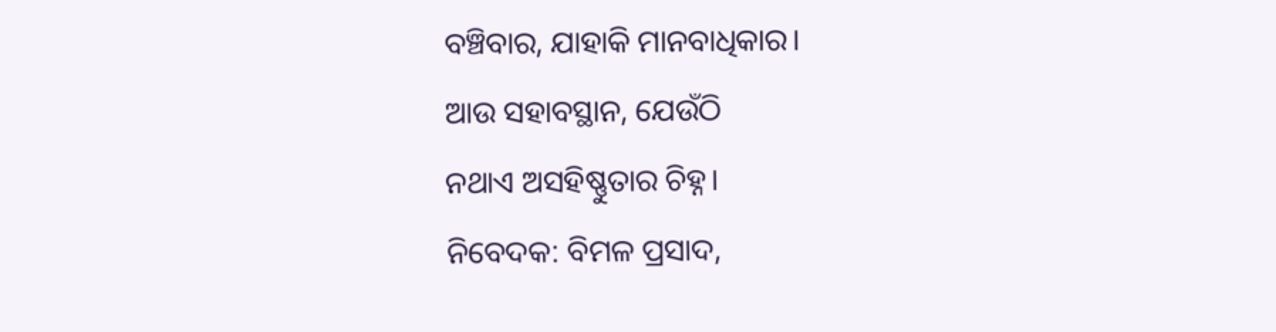ବଞ୍ଚିବାର, ଯାହାକି ମାନବାଧିକାର।
ଆଉ ସହାବସ୍ଥାନ, ଯେଉଁଠି
ନଥାଏ ଅସହିଷ୍ଣୁତାର ଚିହ୍ନ।
ନିବେଦକ: ବିମଳ ପ୍ରସାଦ,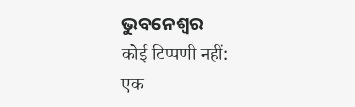ଭୁବନେଶ୍ଵର
कोई टिप्पणी नहीं:
एक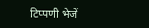टिप्पणी भेजें